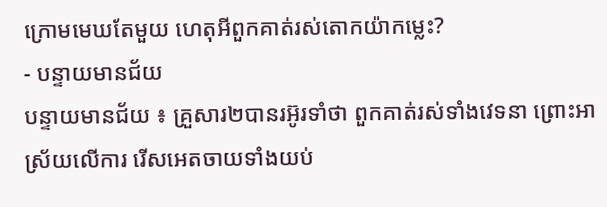ក្រោមមេឃតែមួយ ហេតុអីពួកគាត់រស់តោកយ៉ាកម្លេះ?
- បន្ទាយមានជ័យ
បន្ទាយមានជ័យ ៖ គ្រួសារ២បានរអ៊ូរទាំថា ពួកគាត់រស់ទាំងវេទនា ព្រោះអាស្រ័យលើការ រើសអេតចាយទាំងយប់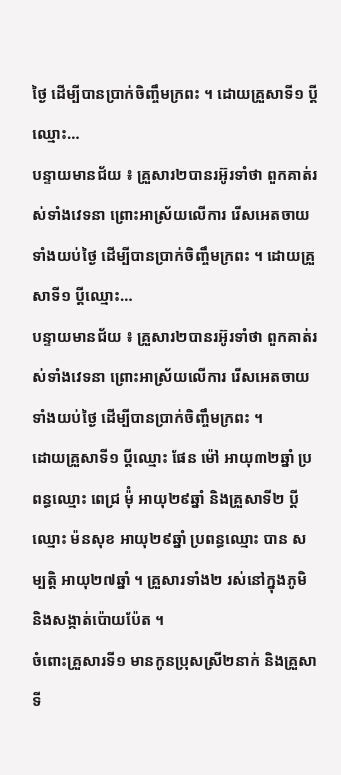ថ្ងៃ ដើម្បីបានប្រាក់ចិញ្ចឹមក្រពះ ។ ដោយគ្រួសាទី១ ប្តីឈ្មោះ…
បន្ទាយមានជ័យ ៖ គ្រួសារ២បានរអ៊ូរទាំថា ពួកគាត់រស់ទាំងវេទនា ព្រោះអាស្រ័យលើការ រើសអេតចាយទាំងយប់ថ្ងៃ ដើម្បីបានប្រាក់ចិញ្ចឹមក្រពះ ។ ដោយគ្រួសាទី១ ប្តីឈ្មោះ…
បន្ទាយមានជ័យ ៖ គ្រួសារ២បានរអ៊ូរទាំថា ពួកគាត់រស់ទាំងវេទនា ព្រោះអាស្រ័យលើការ រើសអេតចាយទាំងយប់ថ្ងៃ ដើម្បីបានប្រាក់ចិញ្ចឹមក្រពះ ។
ដោយគ្រួសាទី១ ប្តីឈ្មោះ ផែន ម៉ៅ អាយុ៣២ឆ្នាំ ប្រពន្ធឈ្មោះ ពេជ្រ ម៉ុំ អាយុ២៩ឆ្នាំ និងគ្រួសាទី២ ប្តីឈ្មោះ ម៉នសុខ អាយុ២៩ឆ្នាំ ប្រពន្ធឈ្មោះ បាន សម្បត្តិ អាយុ២៧ឆ្នាំ ។ គ្រួសារទាំង២ រស់នៅក្នុងភូមិ និងសង្កាត់ប៉ោយប៉ែត ។
ចំពោះគ្រួសារទី១ មានកូនប្រុសស្រី២នាក់ និងគ្រួសាទី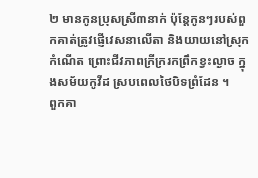២ មានកូនប្រុសស្រី៣នាក់ ប៉ុន្តែកូនៗរបស់ពួកគាត់ត្រូវផ្ញើវេសនាលើតា និងយាយនៅស្រុកកំណើត ព្រោះជីវភាពក្រីក្ររកព្រឹកខ្វះល្ងាច ក្នុងសម័យកូវីដ ស្របពេលថៃបិទព្រំដែន ។
ពួកគា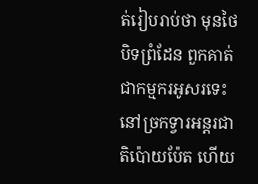ត់រៀបរាប់ថា មុនថៃបិទព្រំដែន ពួកគាត់ជាកម្មករអូសរទេះ នៅច្រកទ្វារអន្តរជាតិប៉ោយប៉ែត ហើយ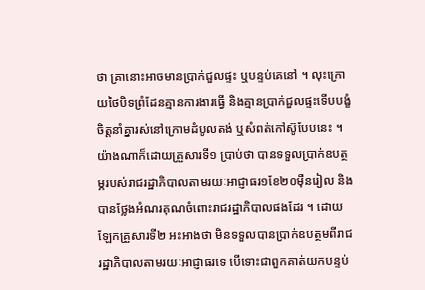ថា គ្រានោះអាចមានប្រាក់ជួលផ្ទះ ឬបន្ទប់គេនៅ ។ លុះក្រោយថៃបិទព្រំដែនគ្មានការងារធ្វើ និងគ្មានប្រាក់ជួលផ្ទះទើបបង្ខំចិត្តនាំគ្នារស់នៅក្រោមដំបូលតង់ ឬសំពត់កៅស៊ូបែបនេះ ។
យ៉ាងណាក៏ដោយគ្រួសារទី១ ប្រាប់ថា បានទទួលប្រាក់ឧបត្ថម្ភរបស់រាជរដ្ឋាភិបាលតាមរយៈអាជ្ញាធរ១ខែ២០ម៉ឺនរៀល និងបានថ្លែងអំណរគុណចំពោះរាជរដ្ឋាភិបាលផងដែរ ។ ដោយឡែកគ្រួសារទី២ អះអាងថា មិនទទួលបានប្រាក់ឧបត្ថមពីរាជរដ្ឋាភិបាលតាមរយៈអាជ្ញាធរទេ បើទោះជាពួកគាត់យកបន្ទប់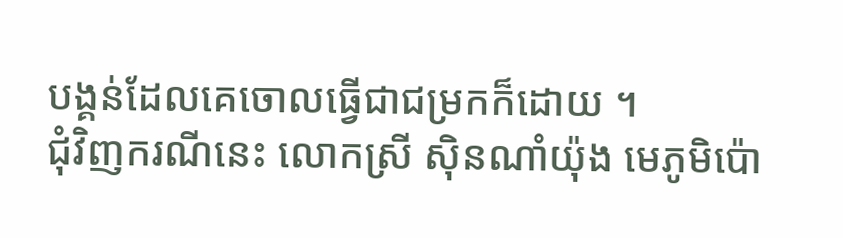បង្គន់ដែលគេចោលធ្វើជាជម្រកក៏ដោយ ។
ជុំវិញករណីនេះ លោកស្រី ស៊ិនណាំយ៉ុង មេភូមិប៉ោ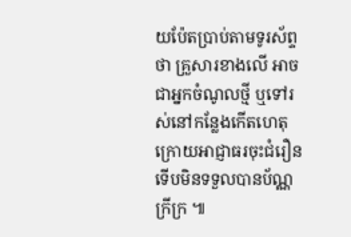យប៉ែតប្រាប់តាមទូរស័ព្ទថា គ្រួសារខាងលើ អាចជាអ្នកចំណូលថ្មី ឬទៅរស់នៅកន្លែងកើតហេតុ ក្រោយអាជ្ញាធរចុះជំរឿនទើបមិនទទួលបានប័ណ្ណក្រីក្រ ៕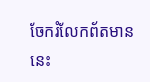ចែករំលែកព័តមាននេះ